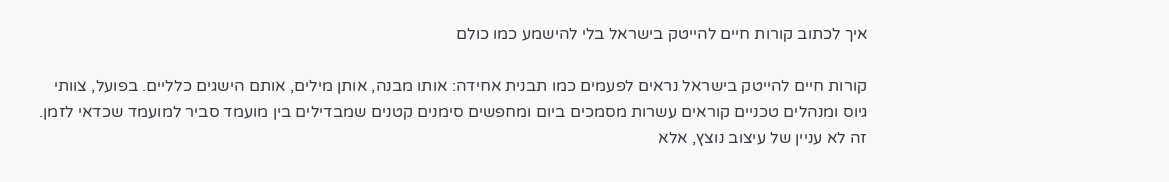איך לכתוב קורות חיים להייטק בישראל בלי להישמע כמו כולם

קורות חיים להייטק בישראל נראים לפעמים כמו תבנית אחידה: אותו מבנה, אותן מילים, אותם הישגים כלליים. בפועל, צוותי גיוס ומנהלים טכניים קוראים עשרות מסמכים ביום ומחפשים סימנים קטנים שמבדילים בין מועמד סביר למועמד שכדאי לזמן. זה לא עניין של עיצוב נוצץ, אלא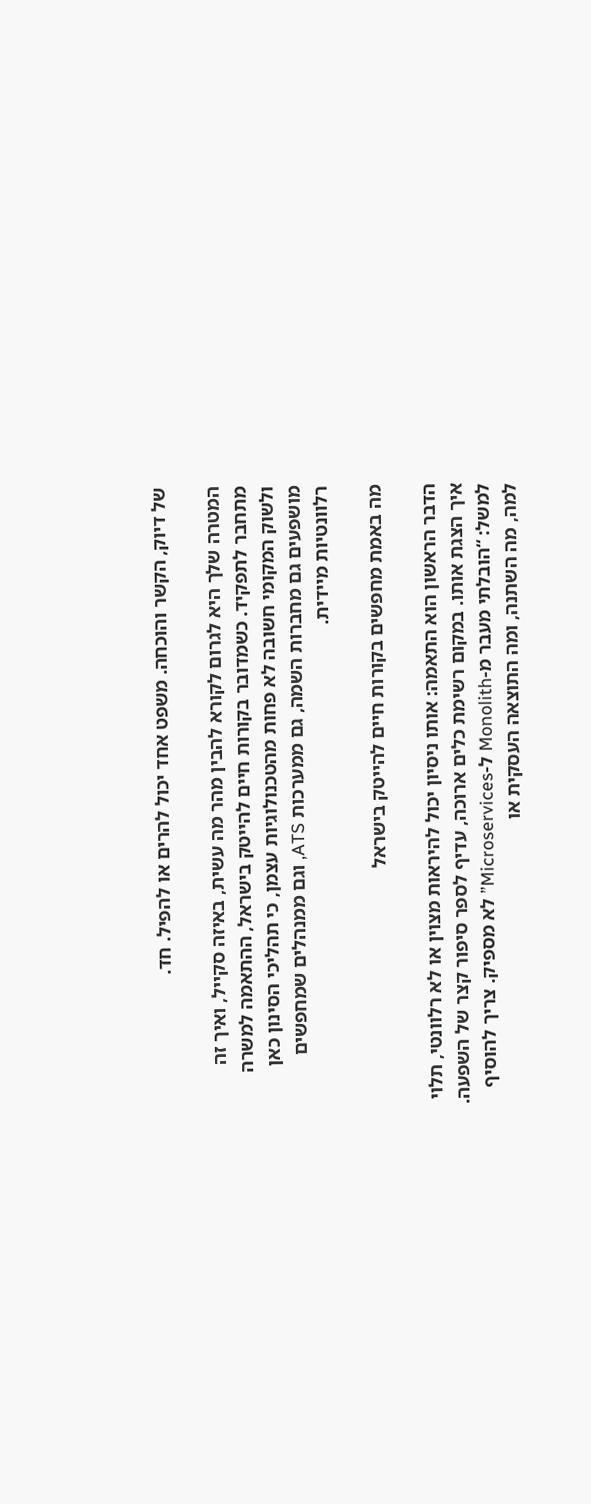של דיוק, הקשר והוכחה. משפט אחד יכול להרים או להפיל. חד.

המטרה שלך היא לגרום לקורא להבין מהר מה עשית, באיזה סקייל, ואיך זה מתחבר לתפקיד. כשמדובר בקורות חיים להייטק בישראל, ההתאמה למשרה ולשוק המקומי חשובה לא פחות מהטכנולוגיות עצמן, כי תהליכי הסינון כאן מושפעים גם מחברות השמה, גם ממערכות ATS, וגם ממנהלים שמחפשים רלוונטיות מיידית.

מה באמת מחפשים בקורות חיים להייטק בישראל

הדבר הראשון הוא התאמה: אותו ניסיון יכול להיראות מצוין או לא רלוונטי, תלוי איך הצגת אותו. במקום רשימת כלים ארוכה, עדיף לספר סיפור קצר של השפעה. למשל: “הובלתי מעבר מ-Monolith ל-Microservices” לא מספיק. צריך להוסיף למה, מה השתנה, ומה התוצאה העסקית או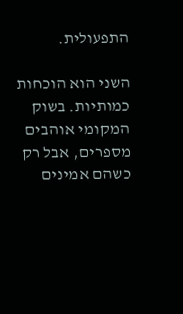התפעולית.

השני הוא הוכחות כמותיות. בשוק המקומי אוהבים מספרים, אבל רק כשהם אמינים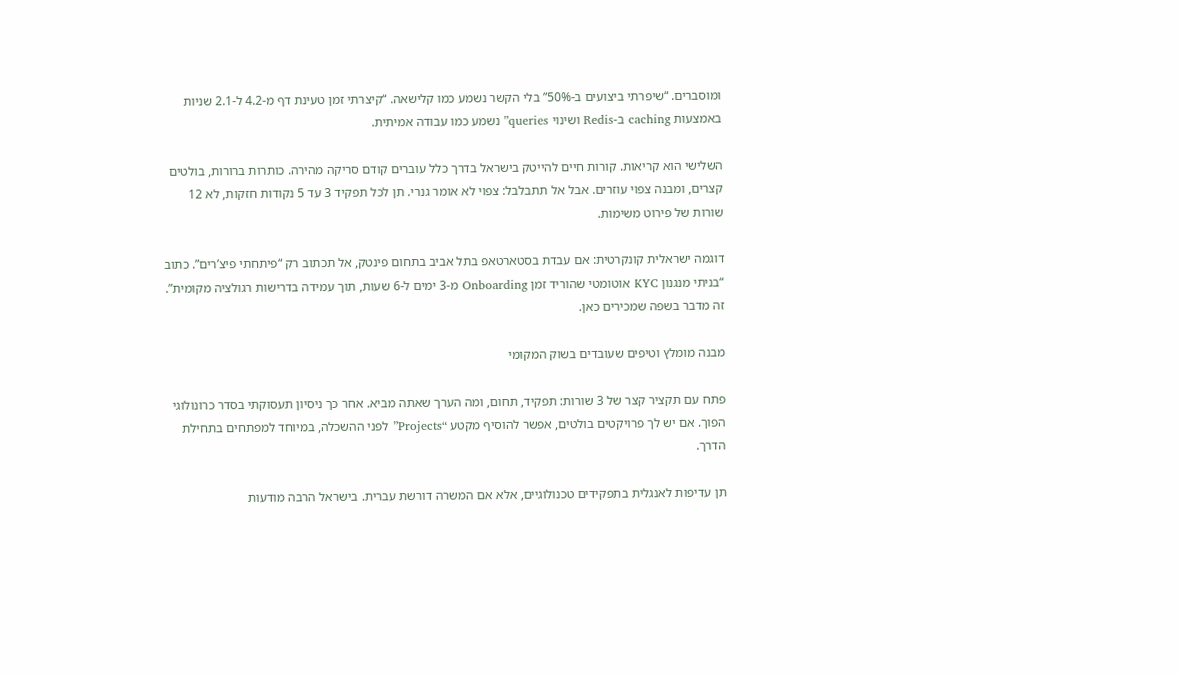ומוסברים. “שיפרתי ביצועים ב-50%” בלי הקשר נשמע כמו קלישאה. “קיצרתי זמן טעינת דף מ-4.2 ל-2.1 שניות באמצעות caching ב-Redis ושינוי queries” נשמע כמו עבודה אמיתית.

השלישי הוא קריאות. קורות חיים להייטק בישראל בדרך כלל עוברים קודם סריקה מהירה. כותרות ברורות, בולטים קצרים, ומבנה צפוי עוזרים. אבל אל תתבלבל: צפוי לא אומר גנרי. תן לכל תפקיד 3 עד 5 נקודות חזקות, לא 12 שורות של פירוט משימות.

דוגמה ישראלית קונקרטית: אם עבדת בסטארטאפ בתל אביב בתחום פינטק, אל תכתוב רק “פיתחתי פיצ’רים”. כתוב “בניתי מנגנון KYC אוטומטי שהוריד זמן Onboarding מ-3 ימים ל-6 שעות, תוך עמידה בדרישות רגולציה מקומית”. זה מדבר בשפה שמכירים כאן.

מבנה מומלץ וטיפים שעובדים בשוק המקומי

פתח עם תקציר קצר של 3 שורות: תפקיד, תחום, ומה הערך שאתה מביא. אחר כך ניסיון תעסוקתי בסדר כרונולוגי הפוך. אם יש לך פרויקטים בולטים, אפשר להוסיף מקטע “Projects” לפני ההשכלה, במיוחד למפתחים בתחילת הדרך.

תן עדיפות לאנגלית בתפקידים טכנולוגיים, אלא אם המשרה דורשת עברית. בישראל הרבה מודעות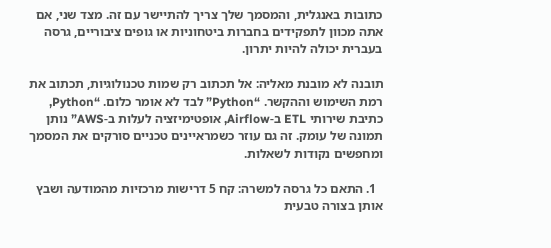כתובות באנגלית, והמסמך שלך צריך להתיישר עם זה. מצד שני, אם אתה מכוון לתפקידים בחברות ביטחוניות או גופים ציבוריים, גרסה בעברית יכולה להיות יתרון.

תובנה לא מובנת מאליה: אל תכתוב רק שמות טכנולוגיות, תכתוב את רמת השימוש וההקשר. “Python” לבד לא אומר כלום. “Python, כתיבת שירותי ETL ב-Airflow, אופטימיזציה לעלות ב-AWS” נותן תמונה של עומק. זה גם עוזר כשמראיינים טכניים סורקים את המסמך ומחפשים נקודות לשאלות.

  1. התאם כל גרסה למשרה: קח 5 דרישות מרכזיות מהמודעה ושבץ אותן בצורה טבעית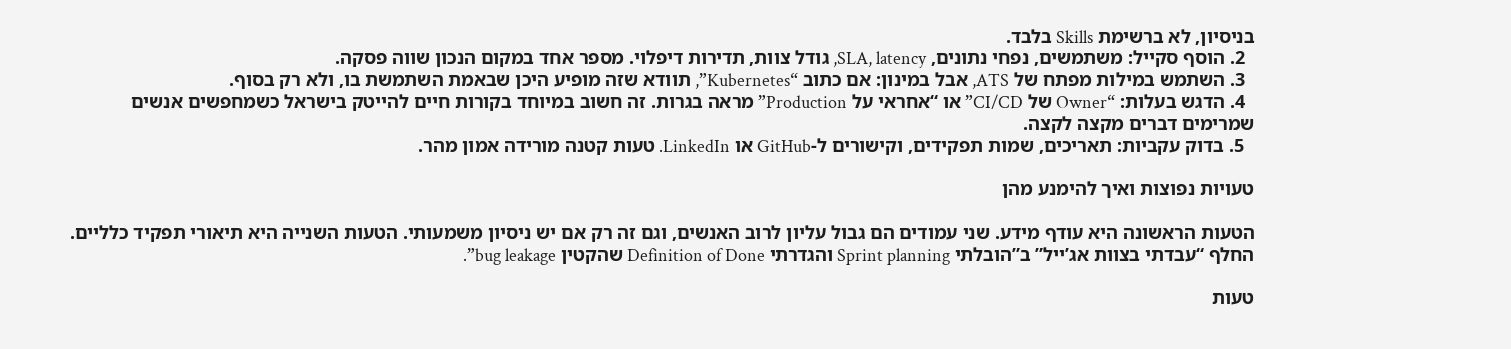בניסיון, לא ברשימת Skills בלבד.
  2. הוסף סקייל: משתמשים, נפחי נתונים, SLA, latency, גודל צוות, תדירות דיפלוי. מספר אחד במקום הנכון שווה פסקה.
  3. השתמש במילות מפתח של ATS, אבל במינון: אם כתוב “Kubernetes”, תוודא שזה מופיע היכן שבאמת השתמשת בו, ולא רק בסוף.
  4. הדגש בעלות: “Owner של CI/CD” או “אחראי על Production” מראה בגרות. זה חשוב במיוחד בקורות חיים להייטק בישראל כשמחפשים אנשים שמרימים דברים מקצה לקצה.
  5. בדוק עקביות: תאריכים, שמות תפקידים, וקישורים ל-GitHub או LinkedIn. טעות קטנה מורידה אמון מהר.

טעויות נפוצות ואיך להימנע מהן

הטעות הראשונה היא עודף מידע. שני עמודים הם גבול עליון לרוב האנשים, וגם זה רק אם יש ניסיון משמעותי. הטעות השנייה היא תיאורי תפקיד כלליים. החלף “עבדתי בצוות אג’ייל” ב”הובלתי Sprint planning והגדרתי Definition of Done שהקטין bug leakage”.

טעות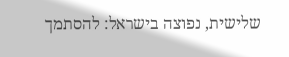שלישית, נפוצה בישראל: להסתמך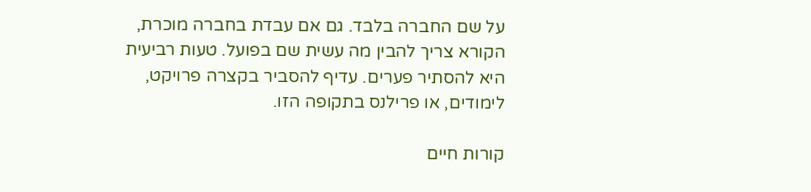על שם החברה בלבד. גם אם עבדת בחברה מוכרת, הקורא צריך להבין מה עשית שם בפועל. טעות רביעית היא להסתיר פערים. עדיף להסביר בקצרה פרויקט, לימודים, או פרילנס בתקופה הזו.

קורות חיים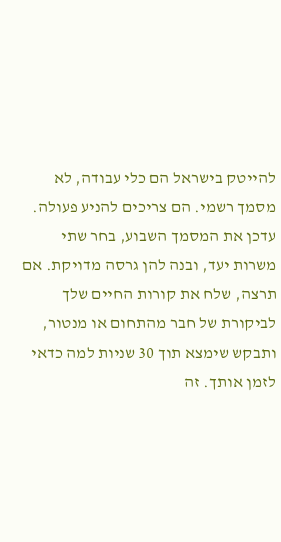להייטק בישראל הם כלי עבודה, לא מסמך רשמי. הם צריכים להניע פעולה. עדכן את המסמך השבוע, בחר שתי משרות יעד, ובנה להן גרסה מדויקת. אם תרצה, שלח את קורות החיים שלך לביקורת של חבר מהתחום או מנטור, ותבקש שימצא תוך 30 שניות למה כדאי לזמן אותך. זה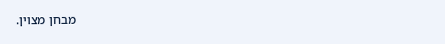מבחן מצוין.